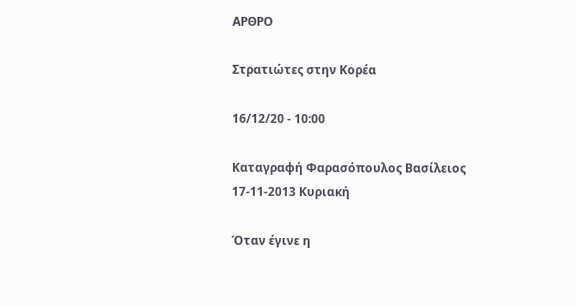ΑΡΘΡΟ

Στρατιώτες στην Κορέα

16/12/20 - 10:00

Καταγραφή Φαρασόπουλος Βασίλειος 17-11-2013 Κυριακή

Όταν έγινε η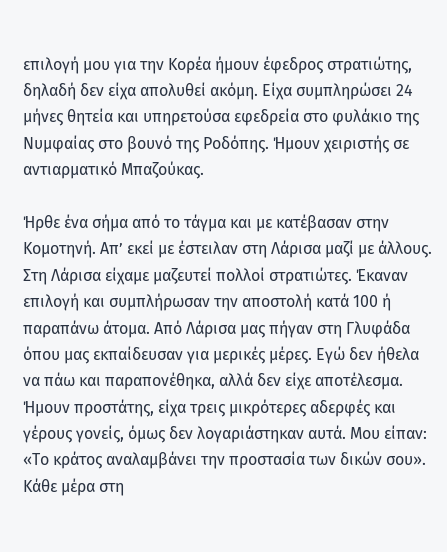επιλογή μου για την Κορέα ήμουν έφεδρος στρατιώτης, δηλαδή δεν είχα απολυθεί ακόμη. Είχα συμπληρώσει 24 μήνες θητεία και υπηρετούσα εφεδρεία στο φυλάκιο της Νυμφαίας στο βουνό της Ροδόπης. Ήμουν χειριστής σε αντιαρματικό Μπαζούκας.

Ήρθε ένα σήμα από το τάγμα και με κατέβασαν στην Κομοτηνή. Απ’ εκεί με έστειλαν στη Λάρισα μαζί με άλλους. Στη Λάρισα είχαμε μαζευτεί πολλοί στρατιώτες. Έκαναν επιλογή και συμπλήρωσαν την αποστολή κατά 100 ή παραπάνω άτομα. Από Λάρισα μας πήγαν στη Γλυφάδα όπου μας εκπαίδευσαν για μερικές μέρες. Εγώ δεν ήθελα να πάω και παραπονέθηκα, αλλά δεν είχε αποτέλεσμα. Ήμουν προστάτης, είχα τρεις μικρότερες αδερφές και γέρους γονείς, όμως δεν λογαριάστηκαν αυτά. Μου είπαν: «Το κράτος αναλαμβάνει την προστασία των δικών σου». Κάθε μέρα στη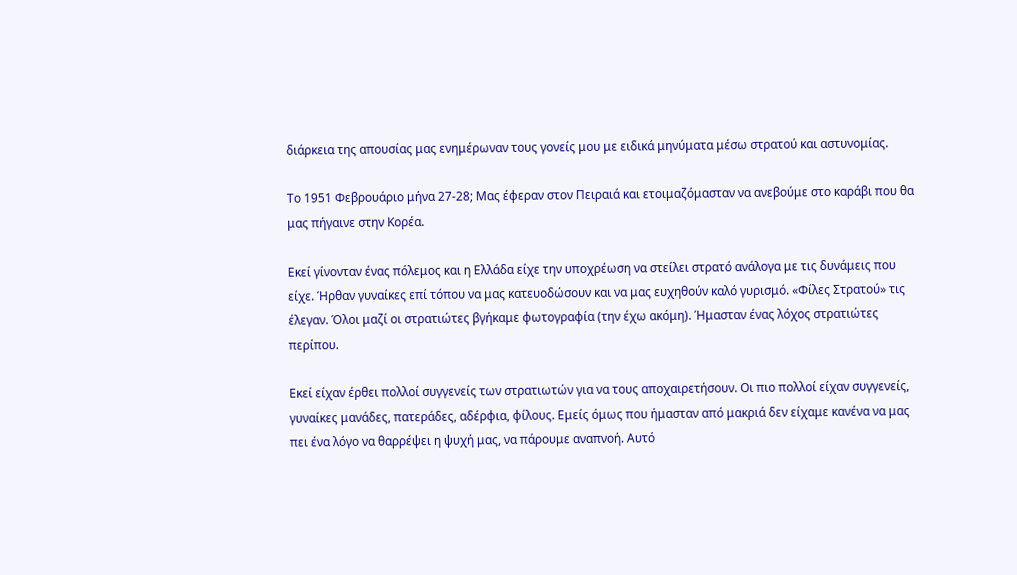διάρκεια της απουσίας μας ενημέρωναν τους γονείς μου με ειδικά μηνύματα μέσω στρατού και αστυνομίας.

Το 1951 Φεβρουάριο μήνα 27-28; Μας έφεραν στον Πειραιά και ετοιμαζόμασταν να ανεβούμε στο καράβι που θα μας πήγαινε στην Κορέα.

Εκεί γίνονταν ένας πόλεμος και η Ελλάδα είχε την υποχρέωση να στείλει στρατό ανάλογα με τις δυνάμεις που είχε. Ήρθαν γυναίκες επί τόπου να μας κατευοδώσουν και να μας ευχηθούν καλό γυρισμό. «Φίλες Στρατού» τις έλεγαν. Όλοι μαζί οι στρατιώτες βγήκαμε φωτογραφία (την έχω ακόμη). Ήμασταν ένας λόχος στρατιώτες περίπου.

Εκεί είχαν έρθει πολλοί συγγενείς των στρατιωτών για να τους αποχαιρετήσουν. Οι πιο πολλοί είχαν συγγενείς, γυναίκες μανάδες, πατεράδες, αδέρφια, φίλους. Εμείς όμως που ήμασταν από μακριά δεν είχαμε κανένα να μας πει ένα λόγο να θαρρέψει η ψυχή μας, να πάρουμε αναπνοή. Αυτό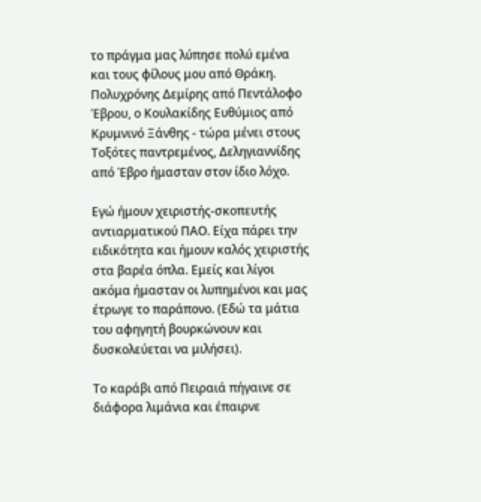το πράγμα μας λύπησε πολύ εμένα και τους φίλους μου από Θράκη. Πολυχρόνης Δεμίρης από Πεντάλοφο Έβρου, ο Κουλακίδης Ευθύμιος από Κρυμνινό Ξάνθης - τώρα μένει στους Τοξότες παντρεμένος, Δεληγιαννίδης από Έβρο ήμασταν στον ίδιο λόχο.

Εγώ ήμουν χειριστής-σκοπευτής αντιαρματικού ΠΑΟ. Είχα πάρει την ειδικότητα και ήμουν καλός χειριστής στα βαρέα όπλα. Εμείς και λίγοι ακόμα ήμασταν οι λυπημένοι και μας έτρωγε το παράπονο. (Εδώ τα μάτια του αφηγητή βουρκώνουν και δυσκολεύεται να μιλήσει).

Το καράβι από Πειραιά πήγαινε σε διάφορα λιμάνια και έπαιρνε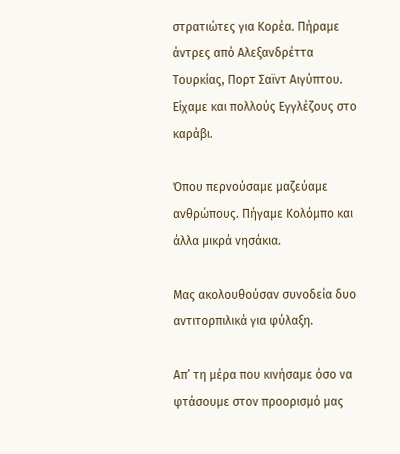στρατιώτες για Κορέα. Πήραμε άντρες από Αλεξανδρέττα Τουρκίας, Πορτ Σαϊντ Αιγύπτου. Είχαμε και πολλούς Εγγλέζους στο καράβι.

Όπου περνούσαμε μαζεύαμε ανθρώπους. Πήγαμε Κολόμπο και άλλα μικρά νησάκια.

Μας ακολουθούσαν συνοδεία δυο αντιτορπιλικά για φύλαξη.

Απ’ τη μέρα που κινήσαμε όσο να φτάσουμε στον προορισμό μας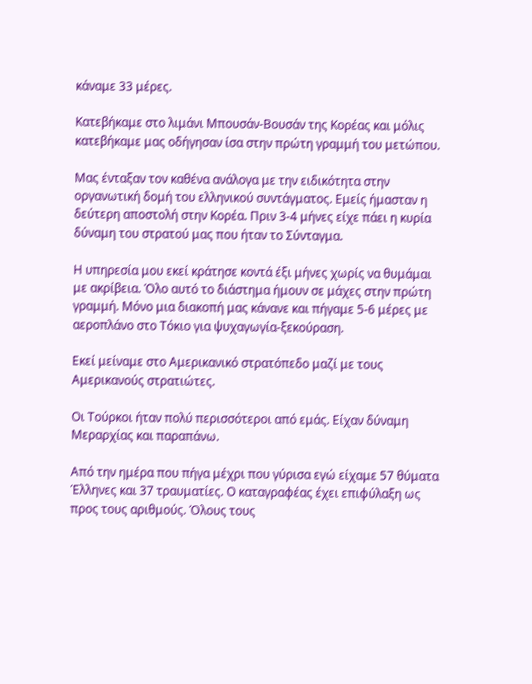κάναμε 33 μέρες.

Κατεβήκαμε στο λιμάνι Μπουσάν-Βουσάν της Κορέας και μόλις κατεβήκαμε μας οδήγησαν ίσα στην πρώτη γραμμή του μετώπου.

Μας ένταξαν τον καθένα ανάλογα με την ειδικότητα στην οργανωτική δομή του ελληνικού συντάγματος. Εμείς ήμασταν η δεύτερη αποστολή στην Κορέα. Πριν 3-4 μήνες είχε πάει η κυρία δύναμη του στρατού μας που ήταν το Σύνταγμα.

Η υπηρεσία μου εκεί κράτησε κοντά έξι μήνες χωρίς να θυμάμαι με ακρίβεια. Όλο αυτό το διάστημα ήμουν σε μάχες στην πρώτη γραμμή. Μόνο μια διακοπή μας κάνανε και πήγαμε 5-6 μέρες με αεροπλάνο στο Τόκιο για ψυχαγωγία-ξεκούραση.

Εκεί μείναμε στο Αμερικανικό στρατόπεδο μαζί με τους Αμερικανούς στρατιώτες.

Οι Τούρκοι ήταν πολύ περισσότεροι από εμάς. Είχαν δύναμη Μεραρχίας και παραπάνω.

Από την ημέρα που πήγα μέχρι που γύρισα εγώ είχαμε 57 θύματα Έλληνες και 37 τραυματίες. Ο καταγραφέας έχει επιφύλαξη ως προς τους αριθμούς. Όλους τους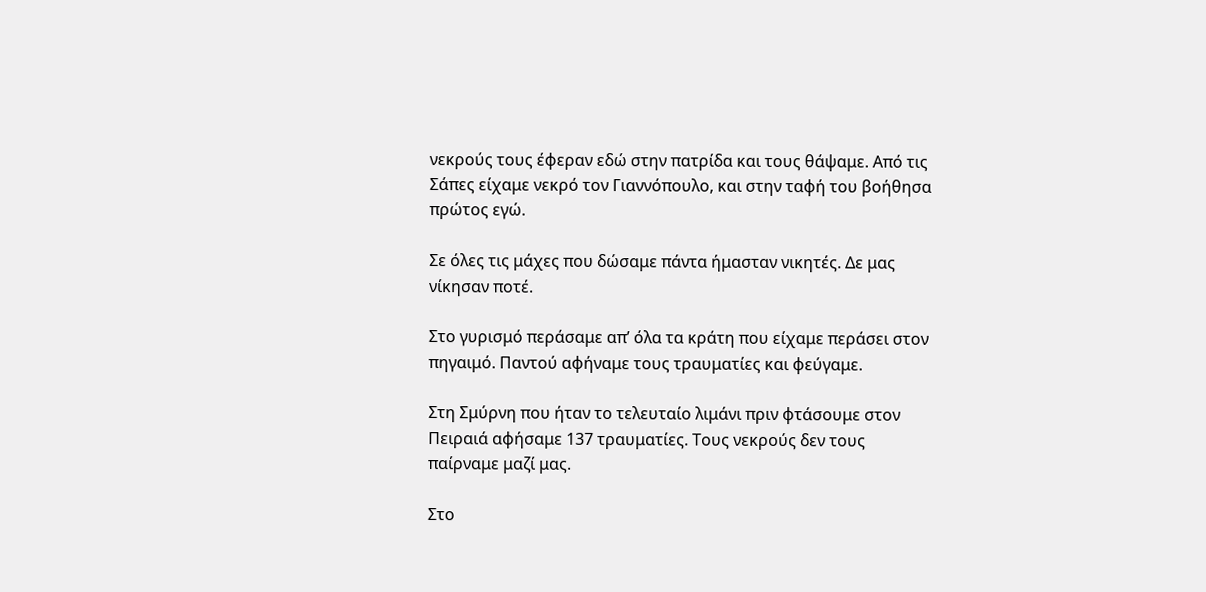νεκρούς τους έφεραν εδώ στην πατρίδα και τους θάψαμε. Από τις Σάπες είχαμε νεκρό τον Γιαννόπουλο, και στην ταφή του βοήθησα πρώτος εγώ.

Σε όλες τις μάχες που δώσαμε πάντα ήμασταν νικητές. Δε μας νίκησαν ποτέ.

Στο γυρισμό περάσαμε απ’ όλα τα κράτη που είχαμε περάσει στον πηγαιμό. Παντού αφήναμε τους τραυματίες και φεύγαμε.

Στη Σμύρνη που ήταν το τελευταίο λιμάνι πριν φτάσουμε στον Πειραιά αφήσαμε 137 τραυματίες. Τους νεκρούς δεν τους παίρναμε μαζί μας.

Στο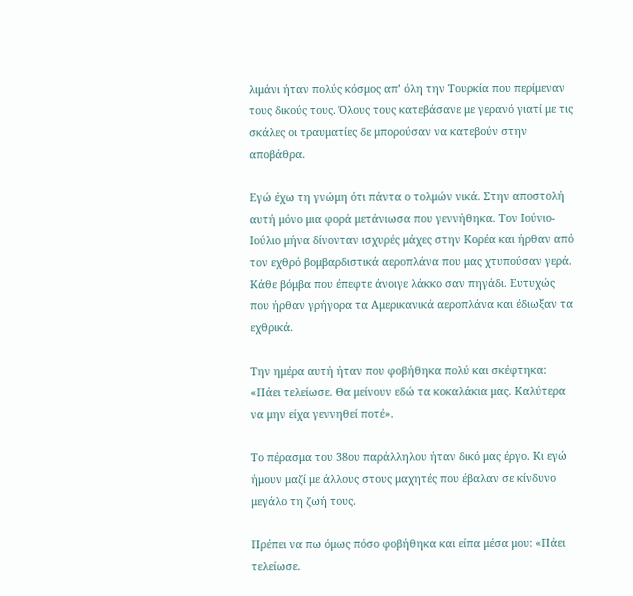λιμάνι ήταν πολύς κόσμος απ’ όλη την Τουρκία που περίμεναν τους δικούς τους. Όλους τους κατεβάσανε με γερανό γιατί με τις σκάλες οι τραυματίες δε μπορούσαν να κατεβούν στην αποβάθρα.

Εγώ έχω τη γνώμη ότι πάντα ο τολμών νικά. Στην αποστολή αυτή μόνο μια φορά μετάνιωσα που γεννήθηκα. Τον Ιούνιο-Ιούλιο μήνα δίνονταν ισχυρές μάχες στην Κορέα και ήρθαν από τον εχθρό βομβαρδιστικά αεροπλάνα που μας χτυπούσαν γερά. Κάθε βόμβα που έπεφτε άνοιγε λάκκο σαν πηγάδι. Ευτυχώς που ήρθαν γρήγορα τα Αμερικανικά αεροπλάνα και έδιωξαν τα εχθρικά.

Την ημέρα αυτή ήταν που φοβήθηκα πολύ και σκέφτηκα: «Πάει τελείωσε. Θα μείνουν εδώ τα κοκαλάκια μας. Καλύτερα να μην είχα γεννηθεί ποτέ».

Το πέρασμα του 38ου παράλληλου ήταν δικό μας έργο. Κι εγώ ήμουν μαζί με άλλους στους μαχητές που έβαλαν σε κίνδυνο μεγάλο τη ζωή τους.

Πρέπει να πω όμως πόσο φοβήθηκα και είπα μέσα μου: «Πάει τελείωσε.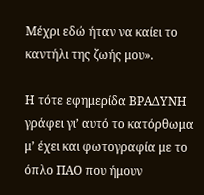Μέχρι εδώ ήταν να καίει το καντήλι της ζωής μου».

Η τότε εφημερίδα ΒΡΑΔΥΝΗ γράφει γι’ αυτό το κατόρθωμα μ’ έχει και φωτογραφία με το όπλο ΠΑΟ που ήμουν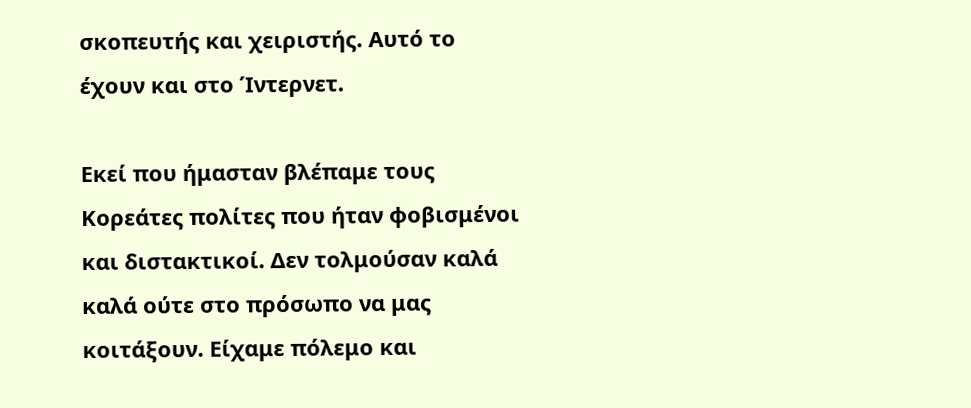σκοπευτής και χειριστής. Αυτό το έχουν και στο Ίντερνετ.

Εκεί που ήμασταν βλέπαμε τους Κορεάτες πολίτες που ήταν φοβισμένοι και διστακτικοί. Δεν τολμούσαν καλά καλά ούτε στο πρόσωπο να μας κοιτάξουν. Είχαμε πόλεμο και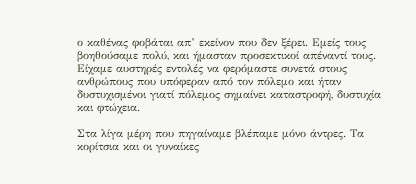ο καθένας φοβάται απ’ εκείνον που δεν ξέρει. Εμείς τους βοηθούσαμε πολύ, και ήμασταν προσεκτικοί απέναντί τους. Είχαμε αυστηρές εντολές να φερόμαστε συνετά στους ανθρώπους που υπόφεραν από τον πόλεμο και ήταν δυστυχισμένοι γιατί πόλεμος σημαίνει καταστροφή, δυστυχία και φτώχεια.

Στα λίγα μέρη που πηγαίναμε βλέπαμε μόνο άντρες. Τα κορίτσια και οι γυναίκες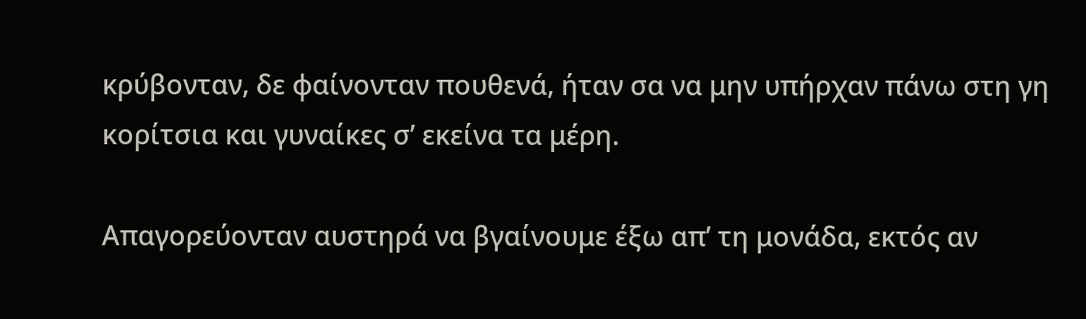κρύβονταν, δε φαίνονταν πουθενά, ήταν σα να μην υπήρχαν πάνω στη γη κορίτσια και γυναίκες σ’ εκείνα τα μέρη.

Απαγορεύονταν αυστηρά να βγαίνουμε έξω απ’ τη μονάδα, εκτός αν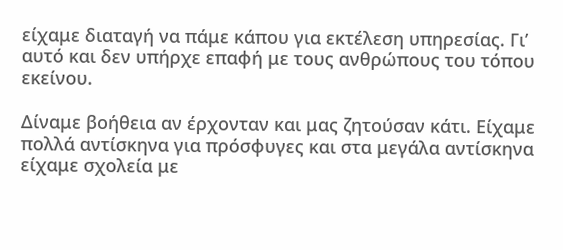είχαμε διαταγή να πάμε κάπου για εκτέλεση υπηρεσίας. Γι’ αυτό και δεν υπήρχε επαφή με τους ανθρώπους του τόπου εκείνου.

Δίναμε βοήθεια αν έρχονταν και μας ζητούσαν κάτι. Είχαμε πολλά αντίσκηνα για πρόσφυγες και στα μεγάλα αντίσκηνα είχαμε σχολεία με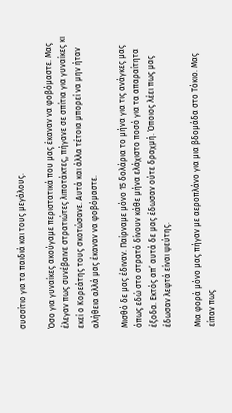συσσίτιο για τα παιδιά και τους μεγάλους.

Όσο για γυναίκες ακούγαμε περιστατικά που μας έκαναν να φοβόμαστε. Μας έλεγαν πως συνέβαινε στρατιώτες λιποτάκτες, πήγανε σε σπίτια για γυναίκες κι εκεί ο Κορεάτης τους σκοτώσανε. Αυτά και άλλα τέτοια μπορεί να μην ήταν αλήθεια αλλά μας έκαναν να φοβόμαστε.

Μισθό δε μας έδιναν. Παίρναμε μόνο 15 δολάρια το μήνα για τις ανάγκες μας όπως εδώ στο στρατό δίνουν κάθε μήνα ελάχιστο ποσό για τα απαραίτητα έξοδα. Εκτός απ’ αυτά δε μας έδωσαν ούτε δραχμή. Όποιος λέει πως μας έδωσαν λεφτά είναι ψεύτης.

Μια φορά μόνο μας πήγαν με αεροπλάνο για μια βδομάδα στο Τόκιο. Μας είπαν πως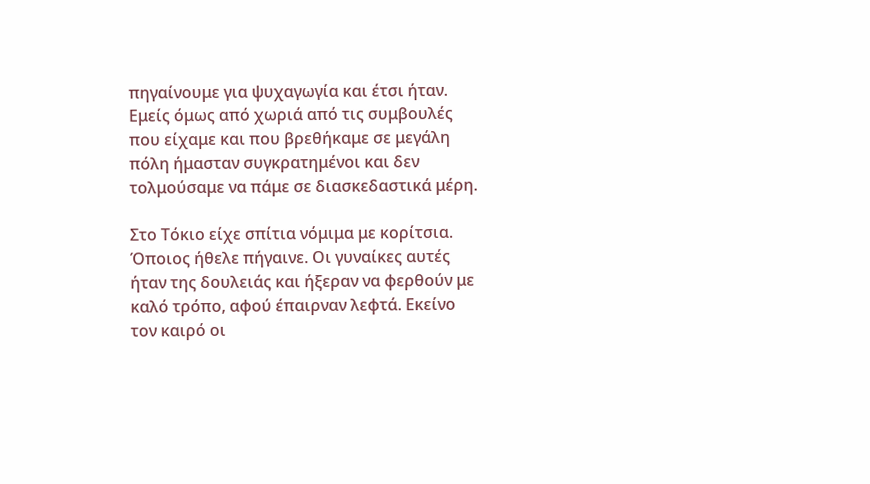πηγαίνουμε για ψυχαγωγία και έτσι ήταν. Εμείς όμως από χωριά από τις συμβουλές που είχαμε και που βρεθήκαμε σε μεγάλη πόλη ήμασταν συγκρατημένοι και δεν τολμούσαμε να πάμε σε διασκεδαστικά μέρη.

Στο Τόκιο είχε σπίτια νόμιμα με κορίτσια. Όποιος ήθελε πήγαινε. Οι γυναίκες αυτές ήταν της δουλειάς και ήξεραν να φερθούν με καλό τρόπο, αφού έπαιρναν λεφτά. Εκείνο τον καιρό οι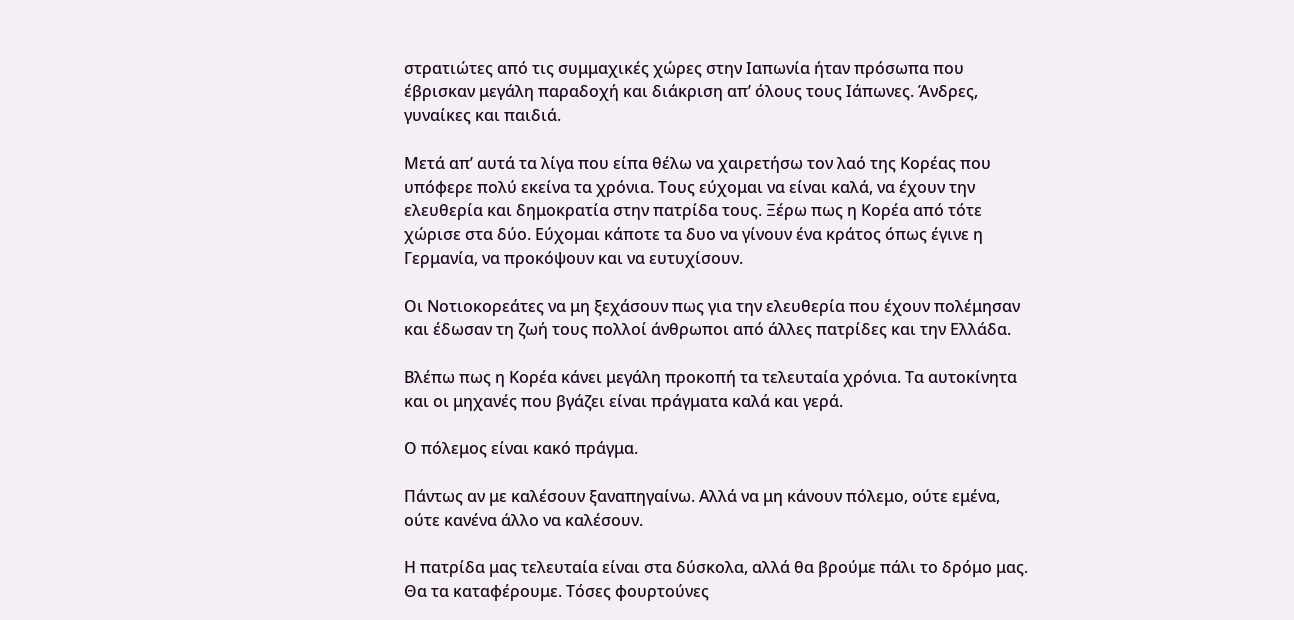στρατιώτες από τις συμμαχικές χώρες στην Ιαπωνία ήταν πρόσωπα που έβρισκαν μεγάλη παραδοχή και διάκριση απ’ όλους τους Ιάπωνες. Άνδρες, γυναίκες και παιδιά.

Μετά απ’ αυτά τα λίγα που είπα θέλω να χαιρετήσω τον λαό της Κορέας που υπόφερε πολύ εκείνα τα χρόνια. Τους εύχομαι να είναι καλά, να έχουν την ελευθερία και δημοκρατία στην πατρίδα τους. Ξέρω πως η Κορέα από τότε χώρισε στα δύο. Εύχομαι κάποτε τα δυο να γίνουν ένα κράτος όπως έγινε η Γερμανία, να προκόψουν και να ευτυχίσουν.

Οι Νοτιοκορεάτες να μη ξεχάσουν πως για την ελευθερία που έχουν πολέμησαν και έδωσαν τη ζωή τους πολλοί άνθρωποι από άλλες πατρίδες και την Ελλάδα.

Βλέπω πως η Κορέα κάνει μεγάλη προκοπή τα τελευταία χρόνια. Τα αυτοκίνητα και οι μηχανές που βγάζει είναι πράγματα καλά και γερά.

Ο πόλεμος είναι κακό πράγμα.

Πάντως αν με καλέσουν ξαναπηγαίνω. Αλλά να μη κάνουν πόλεμο, ούτε εμένα, ούτε κανένα άλλο να καλέσουν.

Η πατρίδα μας τελευταία είναι στα δύσκολα, αλλά θα βρούμε πάλι το δρόμο μας. Θα τα καταφέρουμε. Τόσες φουρτούνες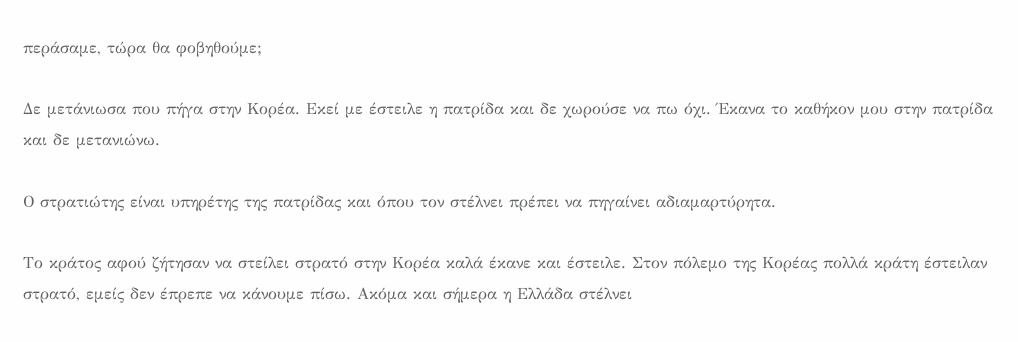περάσαμε, τώρα θα φοβηθούμε;

Δε μετάνιωσα που πήγα στην Κορέα. Εκεί με έστειλε η πατρίδα και δε χωρούσε να πω όχι. Έκανα το καθήκον μου στην πατρίδα και δε μετανιώνω.

Ο στρατιώτης είναι υπηρέτης της πατρίδας και όπου τον στέλνει πρέπει να πηγαίνει αδιαμαρτύρητα.

Το κράτος αφού ζήτησαν να στείλει στρατό στην Κορέα καλά έκανε και έστειλε. Στον πόλεμο της Κορέας πολλά κράτη έστειλαν στρατό, εμείς δεν έπρεπε να κάνουμε πίσω. Ακόμα και σήμερα η Ελλάδα στέλνει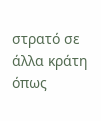στρατό σε άλλα κράτη όπως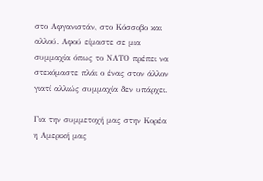στο Αφγανιστάν, στο Κόσσοβο και αλλού. Αφού είμαστε σε μια συμμαχία όπως το ΝΑΤΟ πρέπει να στεκόμαστε πλάι ο ένας στον άλλον γιατί αλλιώς συμμαχία δεν υπάρχει.

Για την συμμετοχή μας στην Κορέα η Αμερική μας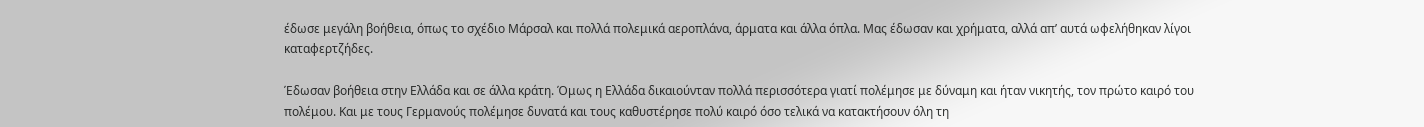έδωσε μεγάλη βοήθεια, όπως το σχέδιο Μάρσαλ και πολλά πολεμικά αεροπλάνα, άρματα και άλλα όπλα. Μας έδωσαν και χρήματα, αλλά απ’ αυτά ωφελήθηκαν λίγοι καταφερτζήδες.

Έδωσαν βοήθεια στην Ελλάδα και σε άλλα κράτη. Όμως η Ελλάδα δικαιούνταν πολλά περισσότερα γιατί πολέμησε με δύναμη και ήταν νικητής, τον πρώτο καιρό του πολέμου. Και με τους Γερμανούς πολέμησε δυνατά και τους καθυστέρησε πολύ καιρό όσο τελικά να κατακτήσουν όλη τη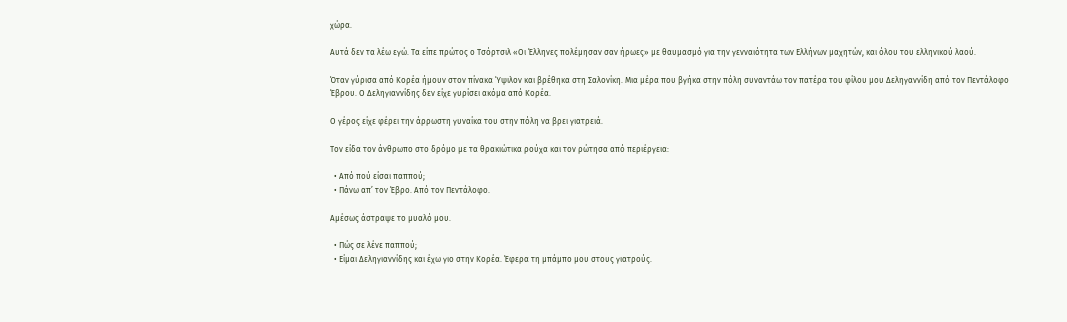χώρα.

Αυτά δεν τα λέω εγώ. Τα είπε πρώτος ο Τσόρτσιλ «Οι Έλληνες πολέμησαν σαν ήρωες» με θαυμασμό για την γενναιότητα των Ελλήνων μαχητών, και όλου του ελληνικού λαού.

Όταν γύρισα από Κορέα ήμουν στον πίνακα Ύψιλον και βρέθηκα στη Σαλονίκη. Μια μέρα που βγήκα στην πόλη συναντάω τον πατέρα του φίλου μου Δεληγαννίδη από τον Πεντάλοφο Έβρου. Ο Δεληγιαννίδης δεν είχε γυρίσει ακόμα από Κορέα.

Ο γέρος είχε φέρει την άρρωστη γυναίκα του στην πόλη να βρει γιατρειά.

Τον είδα τον άνθρωπο στο δρόμο με τα θρακιώτικα ρούχα και τον ρώτησα από περιέργεια:

  • Από πού είσαι παππού;
  • Πάνω απ’ τον Έβρο. Από τον Πεντάλοφο.

Αμέσως άστραψε το μυαλό μου.

  • Πώς σε λένε παππού;
  • Είμαι Δεληγιαννίδης και έχω γιο στην Κορέα. Έφερα τη μπάμπο μου στους γιατρούς.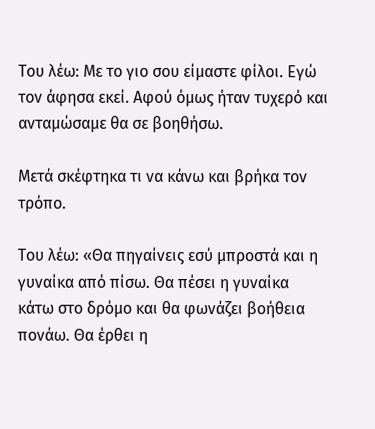Του λέω: Με το γιο σου είμαστε φίλοι. Εγώ τον άφησα εκεί. Αφού όμως ήταν τυχερό και ανταμώσαμε θα σε βοηθήσω.

Μετά σκέφτηκα τι να κάνω και βρήκα τον τρόπο.

Του λέω: «Θα πηγαίνεις εσύ μπροστά και η γυναίκα από πίσω. Θα πέσει η γυναίκα κάτω στο δρόμο και θα φωνάζει βοήθεια πονάω. Θα έρθει η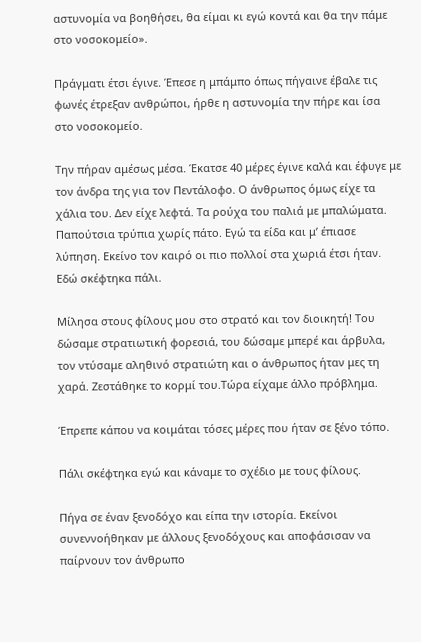αστυνομία να βοηθήσει, θα είμαι κι εγώ κοντά και θα την πάμε στο νοσοκομείο».

Πράγματι έτσι έγινε. Έπεσε η μπάμπο όπως πήγαινε έβαλε τις φωνές έτρεξαν ανθρώποι, ήρθε η αστυνομία την πήρε και ίσα στο νοσοκομείο.

Την πήραν αμέσως μέσα. Έκατσε 40 μέρες έγινε καλά και έφυγε με τον άνδρα της για τον Πεντάλοφο. Ο άνθρωπος όμως είχε τα χάλια του. Δεν είχε λεφτά. Τα ρούχα του παλιά με μπαλώματα. Παπούτσια τρύπια χωρίς πάτο. Εγώ τα είδα και μ’ έπιασε λύπηση. Εκείνο τον καιρό οι πιο πολλοί στα χωριά έτσι ήταν. Εδώ σκέφτηκα πάλι.

Μίλησα στους φίλους μου στο στρατό και τον διοικητή! Του δώσαμε στρατιωτική φορεσιά, του δώσαμε μπερέ και άρβυλα, τον ντύσαμε αληθινό στρατιώτη και ο άνθρωπος ήταν μες τη χαρά. Ζεστάθηκε το κορμί του.Τώρα είχαμε άλλο πρόβλημα.

Έπρεπε κάπου να κοιμάται τόσες μέρες που ήταν σε ξένο τόπο.

Πάλι σκέφτηκα εγώ και κάναμε το σχέδιο με τους φίλους.

Πήγα σε έναν ξενοδόχο και είπα την ιστορία. Εκείνοι συνεννοήθηκαν με άλλους ξενοδόχους και αποφάσισαν να παίρνουν τον άνθρωπο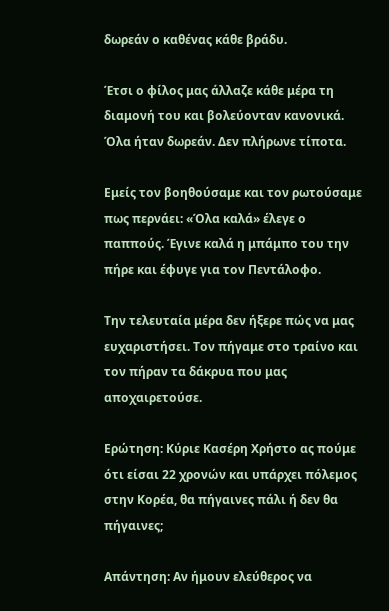δωρεάν ο καθένας κάθε βράδυ.

Έτσι ο φίλος μας άλλαζε κάθε μέρα τη διαμονή του και βολεύονταν κανονικά. Όλα ήταν δωρεάν. Δεν πλήρωνε τίποτα.

Εμείς τον βοηθούσαμε και τον ρωτούσαμε πως περνάει: «Όλα καλά» έλεγε ο παππούς. Έγινε καλά η μπάμπο του την πήρε και έφυγε για τον Πεντάλοφο.

Την τελευταία μέρα δεν ήξερε πώς να μας ευχαριστήσει. Τον πήγαμε στο τραίνο και τον πήραν τα δάκρυα που μας αποχαιρετούσε.

Ερώτηση: Κύριε Κασέρη Χρήστο ας πούμε ότι είσαι 22 χρονών και υπάρχει πόλεμος στην Κορέα, θα πήγαινες πάλι ή δεν θα πήγαινες;

Απάντηση: Αν ήμουν ελεύθερος να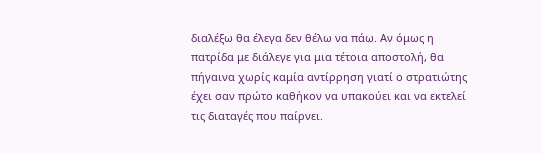διαλέξω θα έλεγα δεν θέλω να πάω. Αν όμως η πατρίδα με διάλεγε για μια τέτοια αποστολή, θα πήγαινα χωρίς καμία αντίρρηση γιατί ο στρατιώτης έχει σαν πρώτο καθήκον να υπακούει και να εκτελεί τις διαταγές που παίρνει.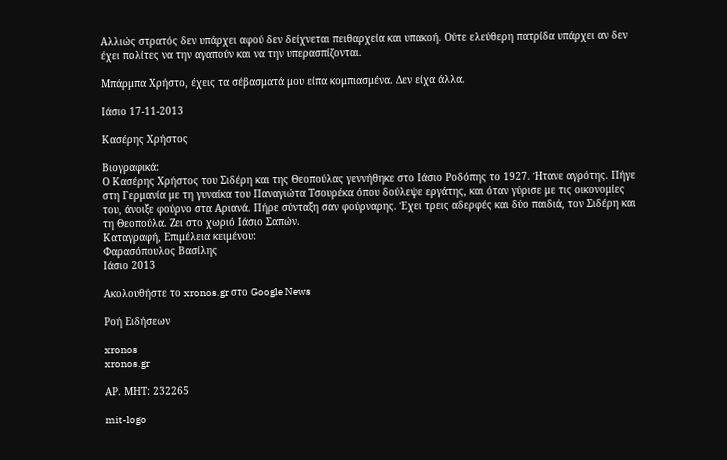Αλλιώς στρατός δεν υπάρχει αφού δεν δείχνεται πειθαρχεία και υπακοή. Ούτε ελεύθερη πατρίδα υπάρχει αν δεν έχει πολίτες να την αγαπούν και να την υπερασπίζονται.

Μπάρμπα Χρήστο, έχεις τα σέβασματά μου είπα κομπιασμένα. Δεν είχα άλλα.

Ιάσιο 17-11-2013

Κασέρης Χρήστος

Βιογραφικά:
Ο Κασέρης Χρήστος του Σιδέρη και της Θεοπούλας γεννήθηκε στο Ιάσιο Ροδόπης το 1927. Ήτανε αγρότης. Πήγε στη Γερμανία με τη γυναίκα του Παναγιώτα Τσουρέκα όπου δούλεψε εργάτης, και όταν γύρισε με τις οικονομίες του, άνοιξε φούρνο στα Αριανά. Πήρε σύνταξη σαν φούρναρης. Έχει τρεις αδερφές και δύο παιδιά, τον Σιδέρη και τη Θεοπούλα. Ζει στο χωριό Ιάσιο Σαπών.
Καταγραφή, Επιμέλεια κειμένου:
Φαρασόπουλος Βασίλης
Ιάσιο 2013

Ακολουθήστε το xronos.gr στο Google News

Ροή Ειδήσεων

xronos
xronos.gr

ΑΡ. ΜΗΤ: 232265

mit-logo